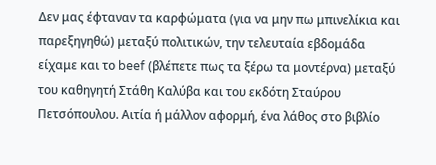Δεν μας έφταναν τα καρφώματα (για να μην πω μπινελίκια και παρεξηγηθώ) μεταξύ πολιτικών, την τελευταία εβδομάδα είχαμε και το beef (βλέπετε πως τα ξέρω τα μοντέρνα) μεταξύ του καθηγητή Στάθη Καλύβα και του εκδότη Σταύρου Πετσόπουλου. Αιτία ή μάλλον αφορμή, ένα λάθος στο βιβλίο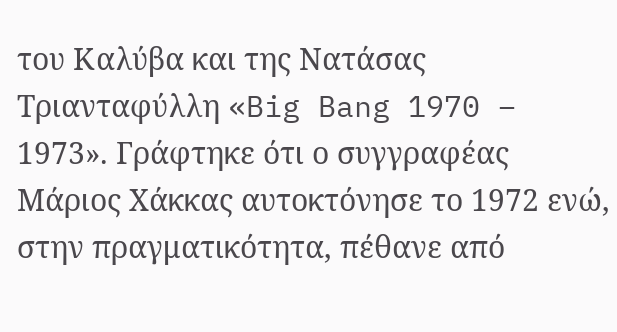του Καλύβα και της Νατάσας Τριανταφύλλη «Big Bang 1970 – 1973». Γράφτηκε ότι ο συγγραφέας Μάριος Χάκκας αυτοκτόνησε το 1972 ενώ, στην πραγματικότητα, πέθανε από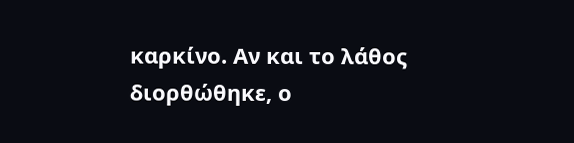καρκίνο. Αν και το λάθος διορθώθηκε, ο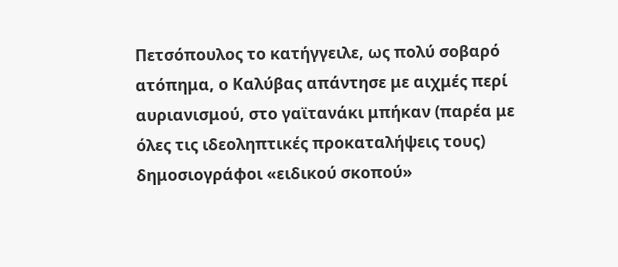Πετσόπουλος το κατήγγειλε, ως πολύ σοβαρό ατόπημα, ο Καλύβας απάντησε με αιχμές περί αυριανισμού, στο γαϊτανάκι μπήκαν (παρέα με όλες τις ιδεοληπτικές προκαταλήψεις τους) δημοσιογράφοι «ειδικού σκοπού»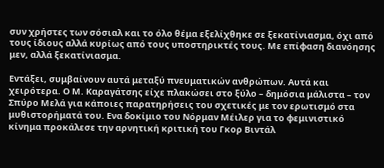συν χρήστες των σόσιαλ και το όλο θέμα εξελίχθηκε σε ξεκατίνιασμα, όχι από τους ίδιους αλλά κυρίως από τους υποστηρικτές τους. Με επίφαση διανόησης μεν, αλλά ξεκατίνιασμα.

Εντάξει, συμβαίνουν αυτά μεταξύ πνευματικών ανθρώπων. Αυτά και χειρότερα. Ο Μ. Καραγάτσης είχε πλακώσει στο ξύλο – δημόσια μάλιστα – τον Σπύρο Μελά για κάποιες παρατηρήσεις του σχετικές με τον ερωτισμό στα μυθιστορήματά του. Ενα δοκίμιο του Νόρμαν Μέιλερ για το φεμινιστικό κίνημα προκάλεσε την αρνητική κριτική του Γκορ Βιντάλ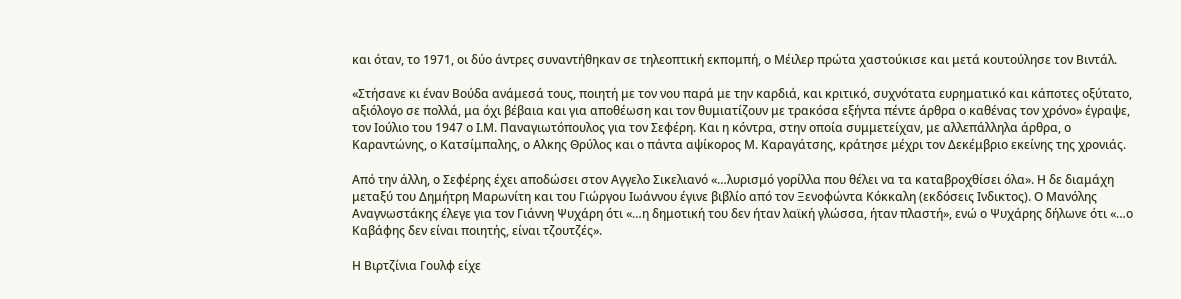και όταν, το 1971, οι δύο άντρες συναντήθηκαν σε τηλεοπτική εκπομπή, ο Μέιλερ πρώτα χαστούκισε και μετά κουτούλησε τον Βιντάλ.

«Στήσανε κι έναν Βούδα ανάμεσά τους, ποιητή με τον νου παρά με την καρδιά, και κριτικό, συχνότατα ευρηματικό και κάποτες οξύτατο, αξιόλογο σε πολλά, μα όχι βέβαια και για αποθέωση και τον θυμιατίζουν με τρακόσα εξήντα πέντε άρθρα ο καθένας τον χρόνο» έγραψε, τον Ιούλιο του 1947 ο Ι.Μ. Παναγιωτόπουλος για τον Σεφέρη. Και η κόντρα, στην οποία συμμετείχαν, με αλλεπάλληλα άρθρα, ο Καραντώνης, ο Κατσίμπαλης, ο Αλκης Θρύλος και ο πάντα αψίκορος Μ. Καραγάτσης, κράτησε μέχρι τον Δεκέμβριο εκείνης της χρονιάς.

Από την άλλη, ο Σεφέρης έχει αποδώσει στον Αγγελο Σικελιανό «…λυρισμό γορίλλα που θέλει να τα καταβροχθίσει όλα». Η δε διαμάχη μεταξύ του Δημήτρη Μαρωνίτη και του Γιώργου Ιωάννου έγινε βιβλίο από τον Ξενοφώντα Κόκκαλη (εκδόσεις Ινδικτος). Ο Μανόλης Αναγνωστάκης έλεγε για τον Γιάννη Ψυχάρη ότι «…η δημοτική του δεν ήταν λαϊκή γλώσσα, ήταν πλαστή», ενώ ο Ψυχάρης δήλωνε ότι «…ο Καβάφης δεν είναι ποιητής, είναι τζουτζές».

Η Βιρτζίνια Γουλφ είχε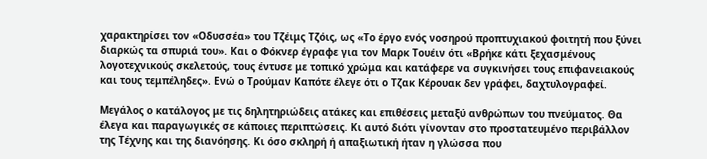χαρακτηρίσει τον «Οδυσσέα» του Τζέιμς Τζόις, ως «Το έργο ενός νοσηρού προπτυχιακού φοιτητή που ξύνει διαρκώς τα σπυριά του». Και ο Φόκνερ έγραφε για τον Μαρκ Τουέιν ότι «Βρήκε κάτι ξεχασμένους λογοτεχνικούς σκελετούς, τους έντυσε με τοπικό χρώμα και κατάφερε να συγκινήσει τους επιφανειακούς και τους τεμπέληδες». Ενώ ο Τρούμαν Καπότε έλεγε ότι ο Τζακ Κέρουακ δεν γράφει, δαχτυλογραφεί.

Μεγάλος ο κατάλογος με τις δηλητηριώδεις ατάκες και επιθέσεις μεταξύ ανθρώπων του πνεύματος. Θα έλεγα και παραγωγικές σε κάποιες περιπτώσεις. Κι αυτό διότι γίνονταν στο προστατευμένο περιβάλλον της Τέχνης και της διανόησης. Κι όσο σκληρή ή απαξιωτική ήταν η γλώσσα που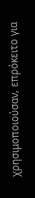χρησιμοποιούσαν, επρόκειτο για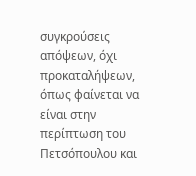συγκρούσεις απόψεων, όχι προκαταλήψεων, όπως φαίνεται να είναι στην περίπτωση του Πετσόπουλου και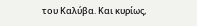του Καλύβα. Και κυρίως,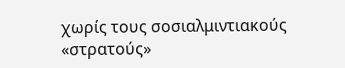χωρίς τους σοσιαλμιντιακούς «στρατούς»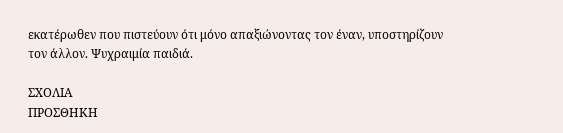εκατέρωθεν που πιστεύουν ότι μόνο απαξιώνοντας τον έναν, υποστηρίζουν τον άλλον. Ψυχραιμία παιδιά.

ΣΧΟΛΙΑ
ΠΡΟΣΘΗΚΗ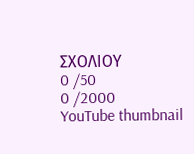ΣΧΟΛΙΟΥ
0 /50
0 /2000
YouTube thumbnail